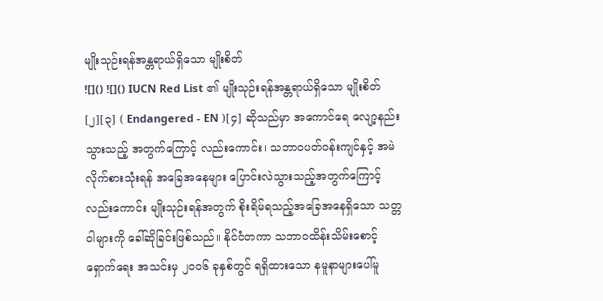မျိုးသုဉ်းရန်အန္တရာယ်ရှိသော မျိုးစိတ်
![]() ![]() IUCN Red List ၏ မျိုးသုဉ်းရန်အန္တရာယ်ရှိသော မျိုးစိတ်[၂][၃] ( Endangered - EN )[၄] ဆိုသည်မှာ အကောင်ရေ လျော့နည်းသွားသည့် အတွက်ကြောင့် လည်းကောင်း၊ သဘာဝပတ်ဝန်းကျင်နှင့် အမဲလိုက်စားသုံးရန် အခြေအနေများ ပြောင်းလဲသွားသည့်အတွက်ကြောင့် လည်းကောင်း မျိုးသုဉ်းရန်အတွက် စိုးရိမ်ရသည့်အခြေအနေရှိသော သတ္တဝါများကို ခေါ်ဆိုခြင်းဖြစ်သည်။ နိုင်ငံတကာ သဘာဝထိန်းသိမ်းစောင့်ရှောက်ရေး အသင်းမှ ၂၀၀၆ ခုနှစ်တွင် ရရှိထားသော နမူနာများပေါ်မူ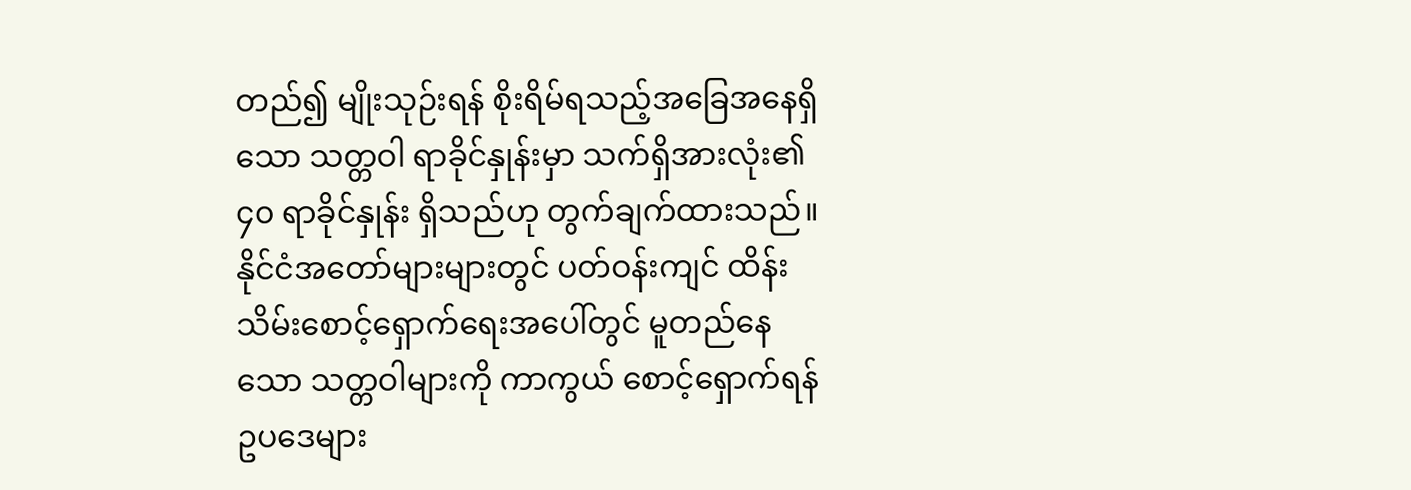တည်၍ မျိုးသုဉ်းရန် စိုးရိမ်ရသည့်အခြေအနေရှိသော သတ္တဝါ ရာခိုင်နှုန်းမှာ သက်ရှိအားလုံး၏ ၄၀ ရာခိုင်နှုန်း ရှိသည်ဟု တွက်ချက်ထားသည်။ နိုင်ငံအတော်များများတွင် ပတ်ဝန်းကျင် ထိန်းသိမ်းစောင့်ရှောက်ရေးအပေါ်တွင် မူတည်နေသော သတ္တဝါများကို ကာကွယ် စောင့်ရှောက်ရန် ဥပဒေများ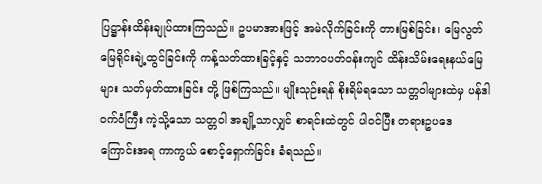ပြဋ္ဌာန်းထိန်းချုပ်ထားကြသည်။ ဥပမာအားဖြင့် အမဲလိုက်ခြင်းကို တားမြစ်ခြင်း၊ မြေလွတ်မြေရိုင်းချဲ့ထွင်ခြင်းကို ကန့်သတ်ထားခြင့်နှင့် သဘာဝပတ်ဝန်းကျင် ထိန်းသိမ်းရေးနယ်မြေများ သတ်မှတ်ထားခြင်း တို့ ဖြစ်ကြသည်။ မျိုးသုဉ်းရန် စိုးရိမ်ရသော သတ္တဝါများထဲမှ ပန်ဒါဝက်ဝံကြီး ကဲ့သို့သော သတ္တဝါ အချို့သာလျှင် စာရင်းထဲတွင် ပါဝင်ပြီး တရားဥပဒေ ကြောင်းအရ ကာကွယ် စောင့်ရှောက်ခြင်း ခံရသည်။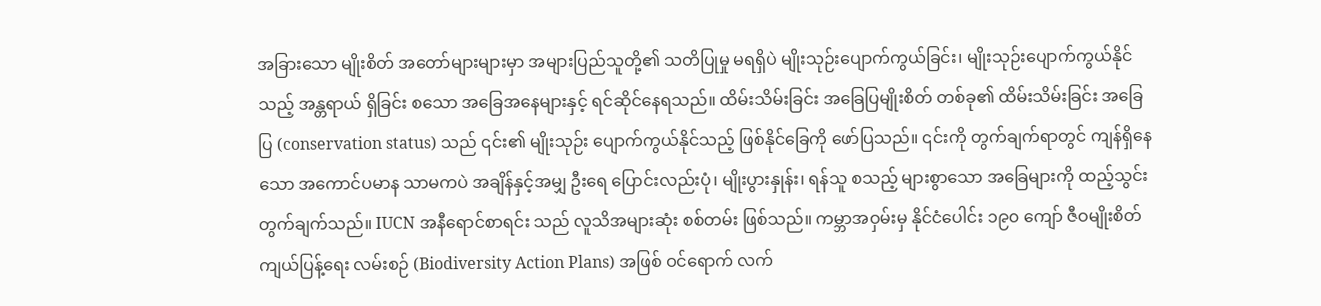အခြားသော မျိုးစိတ် အတော်များများမှာ အများပြည်သူတို့၏ သတိပြုမှု မရရှိပဲ မျိုးသုဉ်းပျောက်ကွယ်ခြင်း၊ မျိုးသုဉ်းပျောက်ကွယ်နိုင်သည့် အန္တရာယ် ရှိခြင်း စသော အခြေအနေများနှင့် ရင်ဆိုင်နေရသည်။ ထိမ်းသိမ်းခြင်း အခြေပြမျိုးစိတ် တစ်ခု၏ ထိမ်းသိမ်းခြင်း အခြေပြ (conservation status) သည် ၎င်း၏ မျိုးသုဉ်း ပျောက်ကွယ်နိုင်သည့် ဖြစ်နိုင်ခြေကို ဖော်ပြသည်။ ၎င်းကို တွက်ချက်ရာတွင် ကျန်ရှိနေသော အကောင်ပမာန သာမကပဲ အချိန်နှင့်အမျှ ဦးရေ ပြောင်းလည်းပုံ၊ မျိုးပွားနှုန်း၊ ရန်သူ စသည့် များစွာသော အခြေများကို ထည့်သွင်းတွက်ချက်သည်။ IUCN အနီရောင်စာရင်း သည် လူသိအများဆုံး စစ်တမ်း ဖြစ်သည်။ ကမ္ဘာအဝှမ်းမှ နိုင်ငံပေါင်း ၁၉၀ ကျော် ဇီဝမျိုးစိတ် ကျယ်ပြန့်ရေး လမ်းစဉ် (Biodiversity Action Plans) အဖြစ် ဝင်ရောက် လက်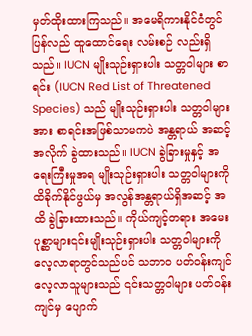မှတ်ထိုးထားကြသည်။ အမေရိကားနိုင်ငံတွင် ပြန်လည် ထူထောင်ရေး လမ်းစဉ် လည်းရှိသည်။ IUCN မျိုးသုဉ်းရှားပါး သတ္တဝါများ စာရင်း (IUCN Red List of Threatened Species) သည် မျိုးသုဉ်းရှားပါး သတ္တဝါများအား စာရင်းအဖြစ်သာမကပဲ အန္တရာယ် အဆင့်အလိုက် ခွဲထားသည်။ IUCN ခွဲခြားမှုနှင့် အရေးကြီးမှုအရ မျိုးသုဉ်းရှားပါး သတ္တဝါများကို ထိခိုက်နိုင်ဖွယ်မှ အလွန်အန္တရာယ်ရှိအဆင့် အထိ ခွဲခြားထားသည်။ ကိုယ်ကျင့်တရား အမေးပုစ္ဆာများ၎င်းမျိုးသုဉ်းရှားပါး သတ္တဝါများကို လေ့လာရာတွင်သည်ပင် သဘာဝ ပတ်ဝန်းကျင် လေ့လာသူများသည် ၎င်းသတ္တဝါများ ပတ်ဝန်းကျင်မှ ပျောက်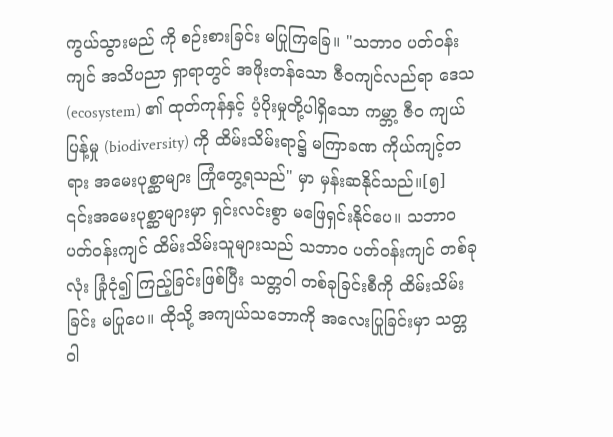ကွယ်သွားမည် ကို စဉ်းစားခြင်း မပြုကြခြေ။ "သဘာဝ ပတ်ဝန်းကျင် အသိပညာ ရှာရာတွင် အဖိုးတန်သော ဇီဝကျင်လည်ရာ ဒေသ (ecosystem) ၏ ထုတ်ကုန်နှင့် ပံ့ပိုးမှုတို့ပါရှိသော ကမ္ဘာ့ ဇီဝ ကျယ်ပြန့်မှု (biodiversity) ကို ထိမ်းသိမ်းရာ၌ မကြာခဏ ကိုယ်ကျင့်တရား အမေးပုစ္ဆာများ ကြုံတွေ့ရသည်" မှာ မှန်းဆနိုင်သည်။[၅] ၎င်းအမေးပုစ္ဆာများမှာ ရှင်းလင်းစွာ မဖြေရှင်းနိုင်ပေ။ သဘာဝ ပတ်ဝန်းကျင် ထိမ်းသိမ်းသူများသည် သဘာဝ ပတ်ဝန်းကျင် တစ်ခုလုံး ခြုံငုံ၍ ကြည့်ခြင်းဖြစ်ပြီး သတ္တဝါ တစ်ခုခြင်းစီကို ထိမ်းသိမ်းခြင်း မပြုပေ။ ထိုသို့ အကျယ်သဘောကို အလေးပြုခြင်းမှာ သတ္တဝါ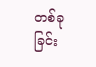တစ်ခုခြင်း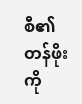စီ၏ တန်ဖိုးကို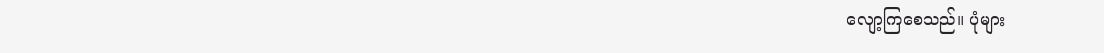လျော့ကြစေသည်။ ပုံများ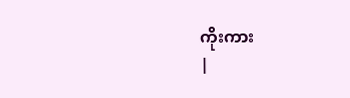ကိုးကား
|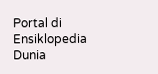Portal di Ensiklopedia Dunia